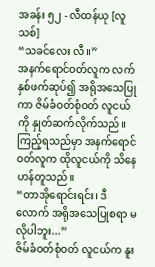အခန်း ၅၂ - လီထန်ယု [လူသစ်]
“သခင်လေး လီ။”
အနက်ရောင်ဝတ်လူက လက်နှစ်ဖက်ဆုပ်၍ အရိုအသေပြုကာ ဇိမ်ခံဝတ်စုံဝတ် လူငယ်ကို နှုတ်ဆက်လိုက်သည်။ ကြည့်ရသည်မှာ အနက်ရောင်ဝတ်လူက ထိုလူငယ်ကို သိနေဟန်တူသည်။
“တာအိုရောင်းရင်း၊ ဒီလောက် အရိုအသေပြုစရာ မလိုပါဘူး...”
ဇိမ်ခံဝတ်စုံဝတ် လူငယ်က နူး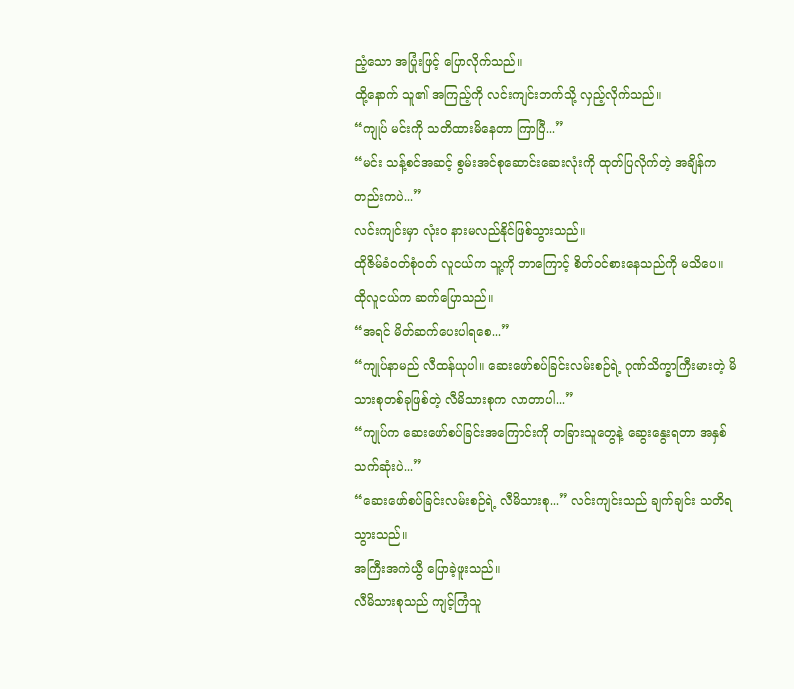ညံ့သော အပြုံးဖြင့် ပြောလိုက်သည်။
ထို့နောက် သူ၏ အကြည့်ကို လင်းကျင်းဘက်သို့ လှည့်လိုက်သည်။
“ကျုပ် မင်းကို သတိထားမိနေတာ ကြာပြီ...”
“မင်း သန့်စင်အဆင့် စွမ်းအင်စုဆောင်းဆေးလုံးကို ထုတ်ပြလိုက်တဲ့ အချိန်ကတည်းကပဲ...”
လင်းကျင်းမှာ လုံးဝ နားမလည်နိုင်ဖြစ်သွားသည်။
ထိုဇိမ်ခံဝတ်စုံဝတ် လူငယ်က သူ့ကို ဘာကြောင့် စိတ်ဝင်စားနေသည်ကို မသိပေ။
ထိုလူငယ်က ဆက်ပြောသည်။
“အရင် မိတ်ဆက်ပေးပါရစေ...”
“ကျုပ်နာမည် လီထန်ယုပါ။ ဆေးဖော်စပ်ခြင်းလမ်းစဉ်ရဲ့ ဂုဏ်သိက္ခာကြီးမားတဲ့ မိသားစုတစ်ခုဖြစ်တဲ့ လီမိသားစုက လာတာပါ...”
“ကျုပ်က ဆေးဖော်စပ်ခြင်းအကြောင်းကို တခြားသူတွေနဲ့ ဆွေးနွေးရတာ အနှစ်သက်ဆုံးပဲ...”
“ဆေးဖော်စပ်ခြင်းလမ်းစဉ်ရဲ့ လီမိသားစု...” လင်းကျင်းသည် ချက်ချင်း သတိရသွားသည်။
အကြီးအကဲယွီ ပြောခဲ့ဖူးသည်။
လီမိသားစုသည် ကျင့်ကြံသူ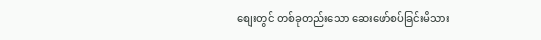စျေးတွင် တစ်ခုတည်းသော ဆေးဖော်စပ်ခြင်းမိသား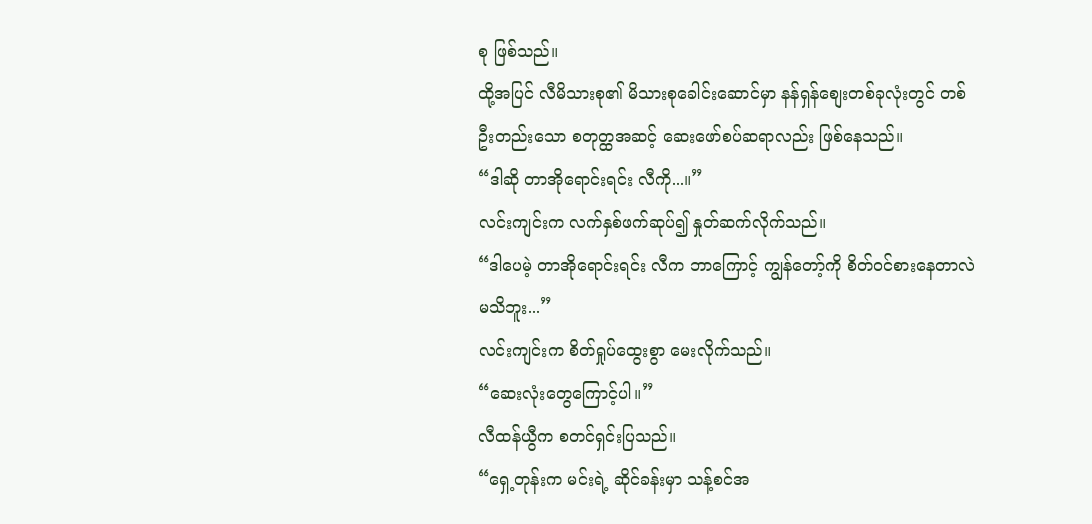စု ဖြစ်သည်။
ထို့အပြင် လီမိသားစု၏ မိသားစုခေါင်းဆောင်မှာ နန်ရှန်စျေးတစ်ခုလုံးတွင် တစ်ဦးတည်းသော စတုတ္ထအဆင့် ဆေးဖော်စပ်ဆရာလည်း ဖြစ်နေသည်။
“ဒါဆို တာအိုရောင်းရင်း လီကို...။”
လင်းကျင်းက လက်နှစ်ဖက်ဆုပ်၍ နှုတ်ဆက်လိုက်သည်။
“ဒါပေမဲ့ တာအိုရောင်းရင်း လီက ဘာကြောင့် ကျွန်တော့်ကို စိတ်ဝင်စားနေတာလဲ မသိဘူး...”
လင်းကျင်းက စိတ်ရှုပ်ထွေးစွာ မေးလိုက်သည်။
“ဆေးလုံးတွေကြောင့်ပါ။”
လီထန်ယွီက စတင်ရှင်းပြသည်။
“ရှေ့တုန်းက မင်းရဲ့ ဆိုင်ခန်းမှာ သန့်စင်အ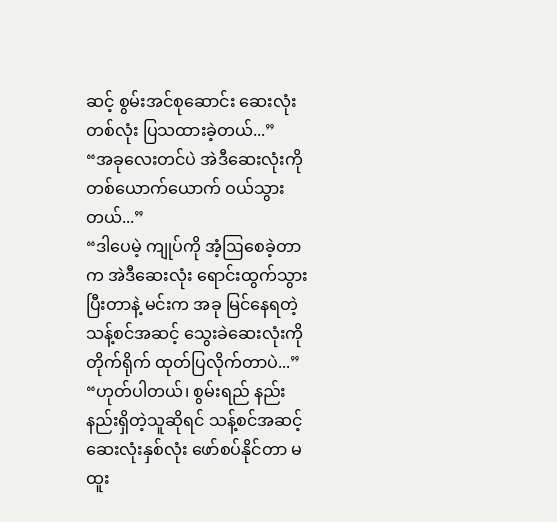ဆင့် စွမ်းအင်စုဆောင်း ဆေးလုံးတစ်လုံး ပြသထားခဲ့တယ်...”
“အခုလေးတင်ပဲ အဲဒီဆေးလုံးကို တစ်ယောက်ယောက် ဝယ်သွားတယ်...”
“ဒါပေမဲ့ ကျုပ်ကို အံ့ဩစေခဲ့တာက အဲဒီဆေးလုံး ရောင်းထွက်သွားပြီးတာနဲ့ မင်းက အခု မြင်နေရတဲ့ သန့်စင်အဆင့် သွေးခဲဆေးလုံးကို တိုက်ရိုက် ထုတ်ပြလိုက်တာပဲ...”
“ဟုတ်ပါတယ်၊ စွမ်းရည် နည်းနည်းရှိတဲ့သူဆိုရင် သန့်စင်အဆင့် ဆေးလုံးနှစ်လုံး ဖော်စပ်နိုင်တာ မထူး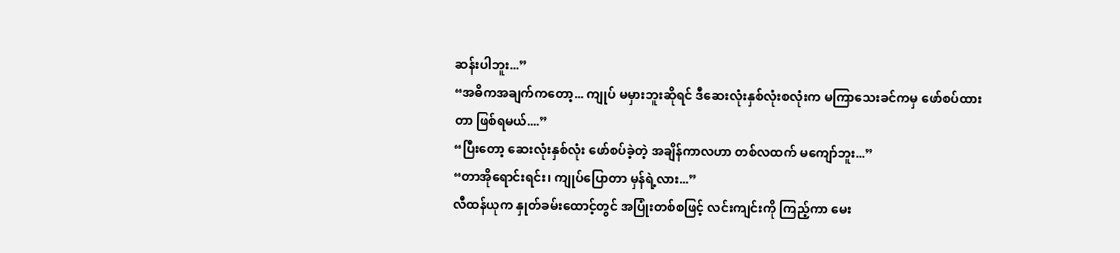ဆန်းပါဘူး...”
“အဓိကအချက်ကတော့... ကျုပ် မမှားဘူးဆိုရင် ဒီဆေးလုံးနှစ်လုံးစလုံးက မကြာသေးခင်ကမှ ဖော်စပ်ထားတာ ဖြစ်ရမယ်....”
“ပြီးတော့ ဆေးလုံးနှစ်လုံး ဖော်စပ်ခဲ့တဲ့ အချိန်ကာလဟာ တစ်လထက် မကျော်ဘူး...”
“တာအိုရောင်းရင်း၊ ကျုပ်ပြောတာ မှန်ရဲ့လား...”
လီထန်ယုက နှုတ်ခမ်းထောင့်တွင် အပြုံးတစ်စဖြင့် လင်းကျင်းကို ကြည့်ကာ မေး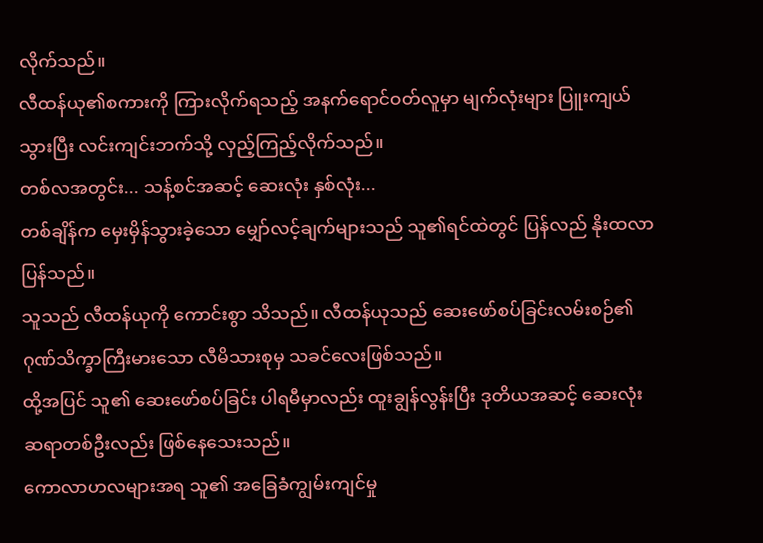လိုက်သည်။
လီထန်ယု၏စကားကို ကြားလိုက်ရသည့် အနက်ရောင်ဝတ်လူမှာ မျက်လုံးများ ပြူးကျယ်သွားပြီး လင်းကျင်းဘက်သို့ လှည့်ကြည့်လိုက်သည်။
တစ်လအတွင်း... သန့်စင်အဆင့် ဆေးလုံး နှစ်လုံး...
တစ်ချိန်က မှေးမှိန်သွားခဲ့သော မျှော်လင့်ချက်များသည် သူ၏ရင်ထဲတွင် ပြန်လည် နိုးထလာပြန်သည်။
သူသည် လီထန်ယုကို ကောင်းစွာ သိသည်။ လီထန်ယုသည် ဆေးဖော်စပ်ခြင်းလမ်းစဉ်၏ ဂုဏ်သိက္ခာကြီးမားသော လီမိသားစုမှ သခင်လေးဖြစ်သည်။
ထို့အပြင် သူ၏ ဆေးဖော်စပ်ခြင်း ပါရမီမှာလည်း ထူးချွန်လွန်းပြီး ဒုတိယအဆင့် ဆေးလုံးဆရာတစ်ဦးလည်း ဖြစ်နေသေးသည်။
ကောလာဟလများအရ သူ၏ အခြေခံကျွမ်းကျင်မှု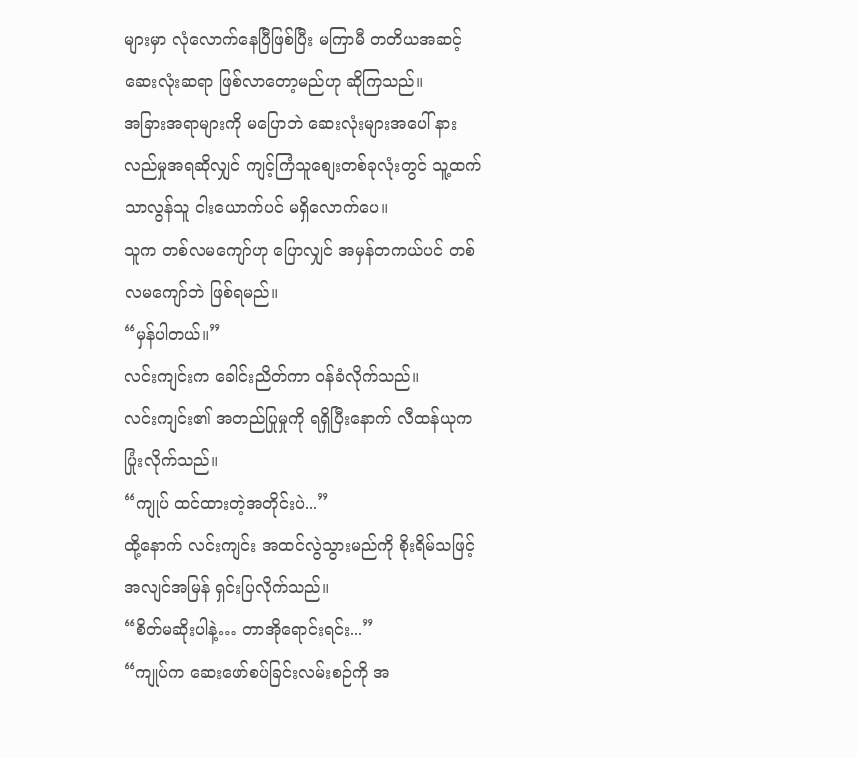များမှာ လုံလောက်နေပြီဖြစ်ပြီး မကြာမီ တတိယအဆင့် ဆေးလုံးဆရာ ဖြစ်လာတော့မည်ဟု ဆိုကြသည်။
အခြားအရာများကို မပြောဘဲ ဆေးလုံးများအပေါ် နားလည်မှုအရဆိုလျှင် ကျင့်ကြံသူစျေးတစ်ခုလုံးတွင် သူ့ထက် သာလွန်သူ ငါးယောက်ပင် မရှိလောက်ပေ။
သူက တစ်လမကျော်ဟု ပြောလျှင် အမှန်တကယ်ပင် တစ်လမကျော်ဘဲ ဖြစ်ရမည်။
“မှန်ပါတယ်။”
လင်းကျင်းက ခေါင်းညိတ်ကာ ဝန်ခံလိုက်သည်။
လင်းကျင်း၏ အတည်ပြုမှုကို ရရှိပြီးနောက် လီထန်ယုက ပြုံးလိုက်သည်။
“ကျုပ် ထင်ထားတဲ့အတိုင်းပဲ...”
ထို့နောက် လင်းကျင်း အထင်လွဲသွားမည်ကို စိုးရိမ်သဖြင့် အလျင်အမြန် ရှင်းပြလိုက်သည်။
“စိတ်မဆိုးပါနဲ့… တာအိုရောင်းရင်း...”
“ကျုပ်က ဆေးဖော်စပ်ခြင်းလမ်းစဉ်ကို အ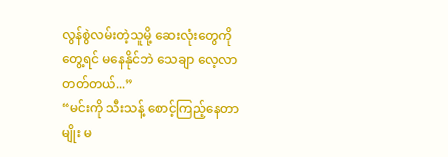လွန်စွဲလမ်းတဲ့သူမို့ ဆေးလုံးတွေကို တွေ့ရင် မနေနိုင်ဘဲ သေချာ လေ့လာတတ်တယ်...”
“မင်းကို သီးသန့် စောင့်ကြည့်နေတာမျိုး မ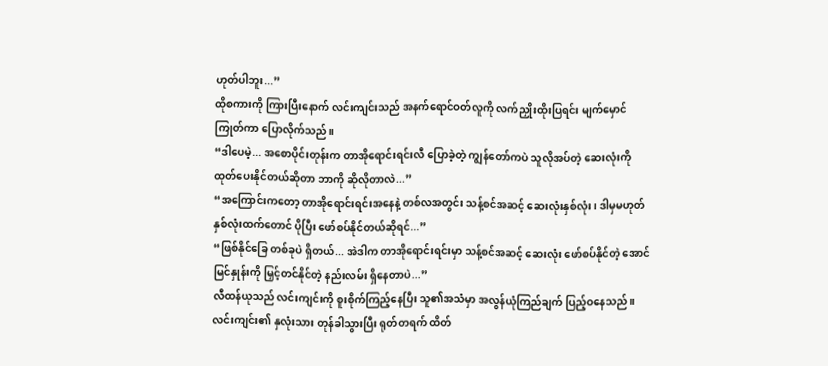ဟုတ်ပါဘူး...”
ထိုစကားကို ကြားပြီးနောက် လင်းကျင်းသည် အနက်ရောင်ဝတ်လူကို လက်ညှိုးထိုးပြရင်း မျက်မှောင်ကြုတ်ကာ ပြောလိုက်သည်။
“ဒါပေမဲ့... အစောပိုင်းတုန်းက တာအိုရောင်းရင်းလီ ပြောခဲ့တဲ့ ကျွန်တော်ကပဲ သူလိုအပ်တဲ့ ဆေးလုံးကို ထုတ်ပေးနိုင်တယ်ဆိုတာ ဘာကို ဆိုလိုတာလဲ...”
“အကြောင်းကတော့ တာအိုရောင်းရင်းအနေနဲ့ တစ်လအတွင်း သန့်စင်အဆင့် ဆေးလုံးနှစ်လုံး၊ ဒါမှမဟုတ် နှစ်လုံးထက်တောင် ပိုပြီး ဖော်စပ်နိုင်တယ်ဆိုရင်...”
“ဖြစ်နိုင်ခြေ တစ်ခုပဲ ရှိတယ်... အဲဒါက တာအိုရောင်းရင်းမှာ သန့်စင်အဆင့် ဆေးလုံး ဖော်စပ်နိုင်တဲ့ အောင်မြင်နှုန်းကို မြှင့်တင်နိုင်တဲ့ နည်းလမ်း ရှိနေတာပဲ...”
လီထန်ယုသည် လင်းကျင်းကို စူးစိုက်ကြည့်နေပြီး သူ၏အသံမှာ အလွန်ယုံကြည်ချက် ပြည့်ဝနေသည်။
လင်းကျင်း၏ နှလုံးသား တုန်ခါသွားပြီး ရုတ်တရက် ထိတ်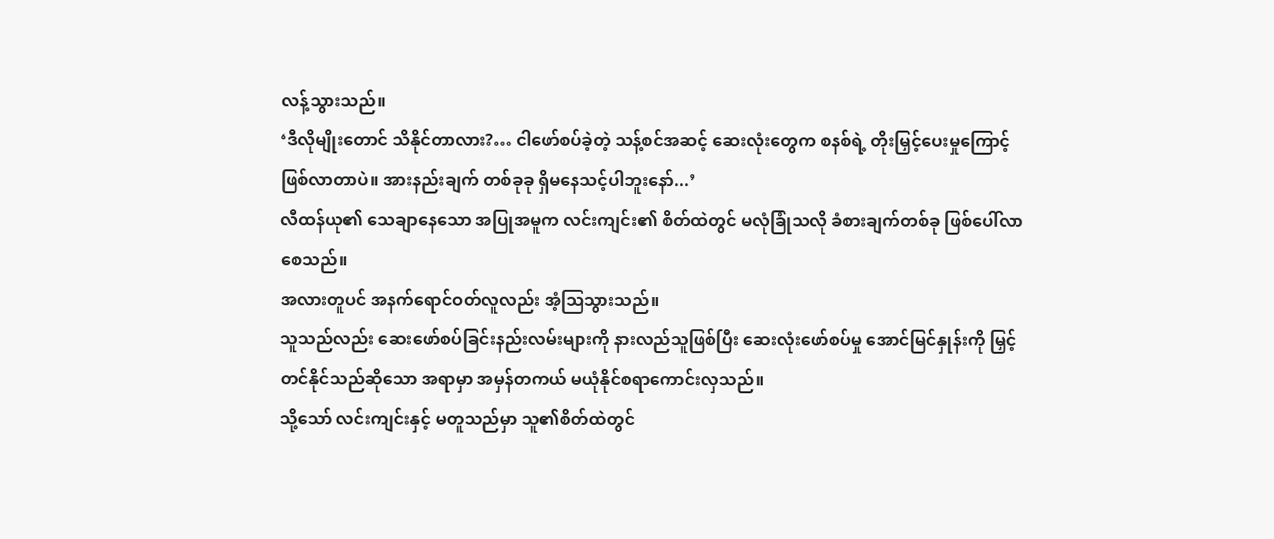လန့်သွားသည်။
‘ဒီလိုမျိုးတောင် သိနိုင်တာလား?… ငါဖော်စပ်ခဲ့တဲ့ သန့်စင်အဆင့် ဆေးလုံးတွေက စနစ်ရဲ့ တိုးမြှင့်ပေးမှုကြောင့် ဖြစ်လာတာပဲ။ အားနည်းချက် တစ်ခုခု ရှိမနေသင့်ပါဘူးနော်...’
လီထန်ယု၏ သေချာနေသော အပြုအမူက လင်းကျင်း၏ စိတ်ထဲတွင် မလုံခြုံသလို ခံစားချက်တစ်ခု ဖြစ်ပေါ်လာစေသည်။
အလားတူပင် အနက်ရောင်ဝတ်လူလည်း အံ့ဩသွားသည်။
သူသည်လည်း ဆေးဖော်စပ်ခြင်းနည်းလမ်းများကို နားလည်သူဖြစ်ပြီး ဆေးလုံးဖော်စပ်မှု အောင်မြင်နှုန်းကို မြှင့်တင်နိုင်သည်ဆိုသော အရာမှာ အမှန်တကယ် မယုံနိုင်စရာကောင်းလှသည်။
သို့သော် လင်းကျင်းနှင့် မတူသည်မှာ သူ၏စိတ်ထဲတွင်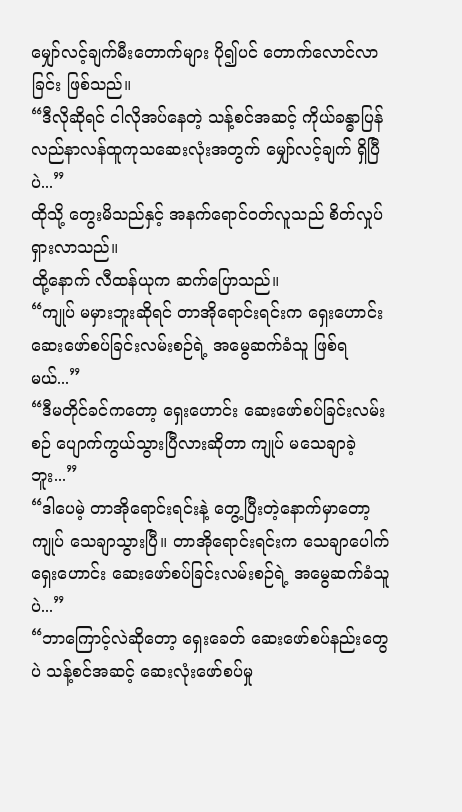မျှော်လင့်ချက်မီးတောက်များ ပို၍ပင် တောက်လောင်လာခြင်း ဖြစ်သည်။
“ဒီလိုဆိုရင် ငါလိုအပ်နေတဲ့ သန့်စင်အဆင့် ကိုယ်ခန္ဓာပြန်လည်နာလန်ထူကုသဆေးလုံးအတွက် မျှော်လင့်ချက် ရှိပြီပဲ...”
ထိုသို့ တွေးမိသည်နှင့် အနက်ရောင်ဝတ်လူသည် စိတ်လှုပ်ရှားလာသည်။
ထို့နောက် လီထန်ယုက ဆက်ပြောသည်။
“ကျုပ် မမှားဘူးဆိုရင် တာအိုရောင်းရင်းက ရှေးဟောင်း ဆေးဖော်စပ်ခြင်းလမ်းစဉ်ရဲ့ အမွေဆက်ခံသူ ဖြစ်ရမယ်...”
“ဒီမတိုင်ခင်ကတော့ ရှေးဟောင်း ဆေးဖော်စပ်ခြင်းလမ်းစဉ် ပျောက်ကွယ်သွားပြီလားဆိုတာ ကျုပ် မသေချာခဲ့ဘူး...”
“ဒါပေမဲ့ တာအိုရောင်းရင်းနဲ့ တွေ့ပြီးတဲ့နောက်မှာတော့ ကျုပ် သေချာသွားပြီ။ တာအိုရောင်းရင်းက သေချာပေါက် ရှေးဟောင်း ဆေးဖော်စပ်ခြင်းလမ်းစဉ်ရဲ့ အမွေဆက်ခံသူပဲ...”
“ဘာကြောင့်လဲဆိုတော့ ရှေးခေတ် ဆေးဖော်စပ်နည်းတွေပဲ သန့်စင်အဆင့် ဆေးလုံးဖော်စပ်မှု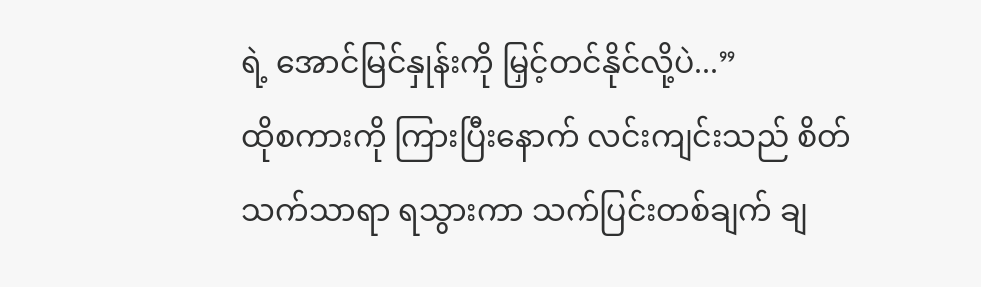ရဲ့ အောင်မြင်နှုန်းကို မြှင့်တင်နိုင်လို့ပဲ...”
ထိုစကားကို ကြားပြီးနောက် လင်းကျင်းသည် စိတ်သက်သာရာ ရသွားကာ သက်ပြင်းတစ်ချက် ချ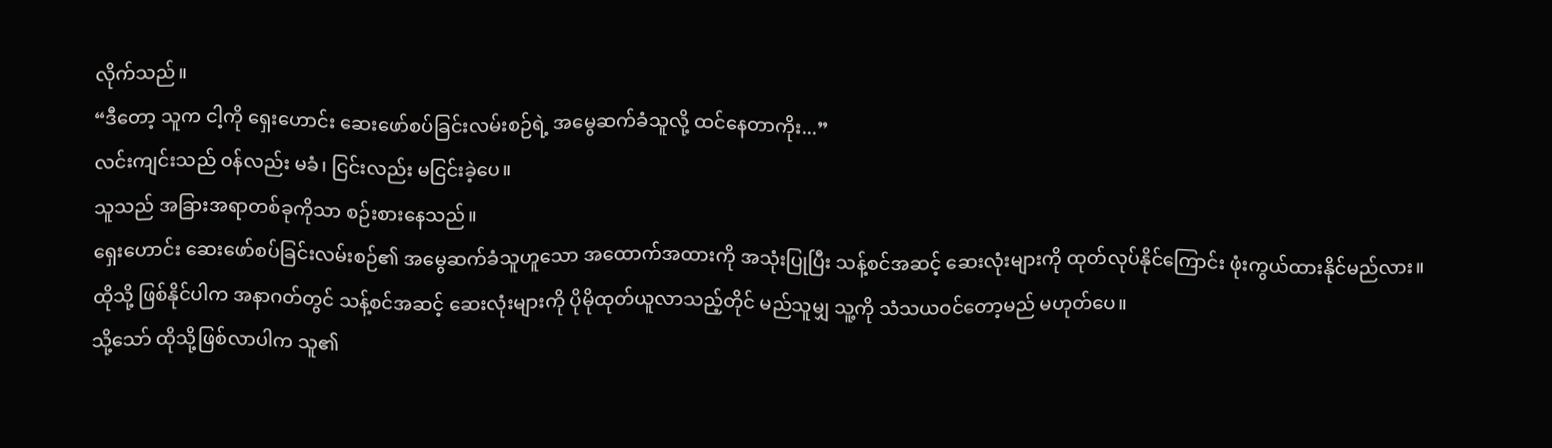လိုက်သည်။
“ဒီတော့ သူက ငါ့ကို ရှေးဟောင်း ဆေးဖော်စပ်ခြင်းလမ်းစဉ်ရဲ့ အမွေဆက်ခံသူလို့ ထင်နေတာကိုး...”
လင်းကျင်းသည် ဝန်လည်း မခံ၊ ငြင်းလည်း မငြင်းခဲ့ပေ။
သူသည် အခြားအရာတစ်ခုကိုသာ စဉ်းစားနေသည်။
ရှေးဟောင်း ဆေးဖော်စပ်ခြင်းလမ်းစဉ်၏ အမွေဆက်ခံသူဟူသော အထောက်အထားကို အသုံးပြုပြီး သန့်စင်အဆင့် ဆေးလုံးများကို ထုတ်လုပ်နိုင်ကြောင်း ဖုံးကွယ်ထားနိုင်မည်လား။
ထိုသို့ ဖြစ်နိုင်ပါက အနာဂတ်တွင် သန့်စင်အဆင့် ဆေးလုံးများကို ပိုမိုထုတ်ယူလာသည့်တိုင် မည်သူမျှ သူ့ကို သံသယဝင်တော့မည် မဟုတ်ပေ။
သို့သော် ထိုသို့ဖြစ်လာပါက သူ၏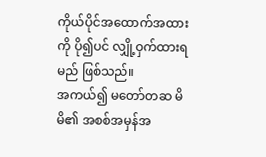ကိုယ်ပိုင်အထောက်အထားကို ပို၍ပင် လျှို့ဝှက်ထားရမည် ဖြစ်သည်။
အကယ်၍ မတော်တဆ မိမိ၏ အစစ်အမှန်အ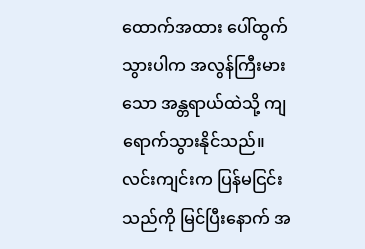ထောက်အထား ပေါ်ထွက်သွားပါက အလွန်ကြီးမားသော အန္တရာယ်ထဲသို့ ကျရောက်သွားနိုင်သည်။
လင်းကျင်းက ပြန်မငြင်းသည်ကို မြင်ပြီးနောက် အ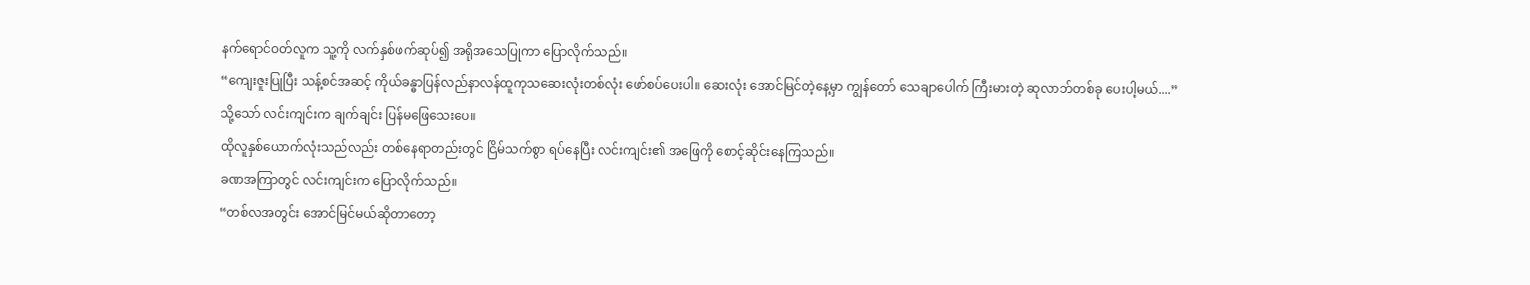နက်ရောင်ဝတ်လူက သူ့ကို လက်နှစ်ဖက်ဆုပ်၍ အရိုအသေပြုကာ ပြောလိုက်သည်။
“ကျေးဇူးပြုပြီး သန့်စင်အဆင့် ကိုယ်ခန္ဓာပြန်လည်နာလန်ထူကုသဆေးလုံးတစ်လုံး ဖော်စပ်ပေးပါ။ ဆေးလုံး အောင်မြင်တဲ့နေ့မှာ ကျွန်တော် သေချာပေါက် ကြီးမားတဲ့ ဆုလာဘ်တစ်ခု ပေးပါ့မယ်....”
သို့သော် လင်းကျင်းက ချက်ချင်း ပြန်မဖြေသေးပေ။
ထိုလူနှစ်ယောက်လုံးသည်လည်း တစ်နေရာတည်းတွင် ငြိမ်သက်စွာ ရပ်နေပြီး လင်းကျင်း၏ အဖြေကို စောင့်ဆိုင်းနေကြသည်။
ခဏအကြာတွင် လင်းကျင်းက ပြောလိုက်သည်။
“တစ်လအတွင်း အောင်မြင်မယ်ဆိုတာတော့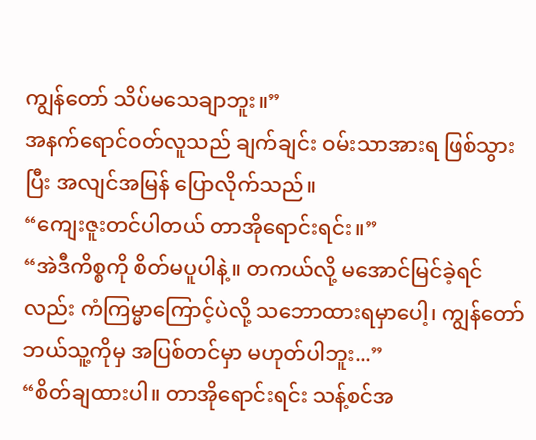ကျွန်တော် သိပ်မသေချာဘူး။”
အနက်ရောင်ဝတ်လူသည် ချက်ချင်း ဝမ်းသာအားရ ဖြစ်သွားပြီး အလျင်အမြန် ပြောလိုက်သည်။
“ကျေးဇူးတင်ပါတယ် တာအိုရောင်းရင်း။”
“အဲဒီကိစ္စကို စိတ်မပူပါနဲ့။ တကယ်လို့ မအောင်မြင်ခဲ့ရင်လည်း ကံကြမ္မာကြောင့်ပဲလို့ သဘောထားရမှာပေါ့၊ ကျွန်တော် ဘယ်သူ့ကိုမှ အပြစ်တင်မှာ မဟုတ်ပါဘူး...”
“စိတ်ချထားပါ။ တာအိုရောင်းရင်း သန့်စင်အ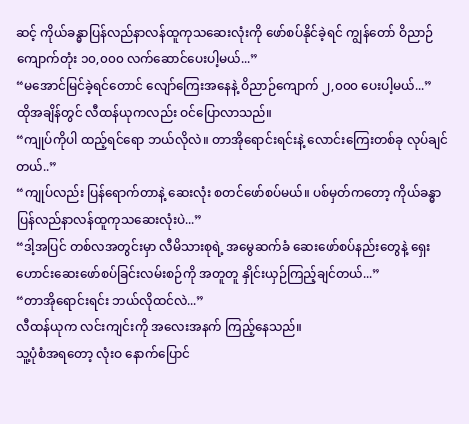ဆင့် ကိုယ်ခန္ဓာပြန်လည်နာလန်ထူကုသဆေးလုံးကို ဖော်စပ်နိုင်ခဲ့ရင် ကျွန်တော် ဝိညာဉ်ကျောက်တုံး ၁၀,၀၀၀ လက်ဆောင်ပေးပါ့မယ်...”
“မအောင်မြင်ခဲ့ရင်တောင် လျော်ကြေးအနေနဲ့ ဝိညာဉ်ကျောက် ၂,၀၀၀ ပေးပါ့မယ်...”
ထိုအချိန်တွင် လီထန်ယုကလည်း ဝင်ပြောလာသည်။
“ကျုပ်ကိုပါ ထည့်ရင်ရော ဘယ်လိုလဲ။ တာအိုရောင်းရင်းနဲ့ လောင်းကြေးတစ်ခု လုပ်ချင်တယ်..”
“ကျုပ်လည်း ပြန်ရောက်တာနဲ့ ဆေးလုံး စတင်ဖော်စပ်မယ်။ ပစ်မှတ်ကတော့ ကိုယ်ခန္ဓာပြန်လည်နာလန်ထူကုသဆေးလုံးပဲ...”
“ဒါ့အပြင် တစ်လအတွင်းမှာ လီမိသားစုရဲ့ အမွေဆက်ခံ ဆေးဖော်စပ်နည်းတွေနဲ့ ရှေးဟောင်းဆေးဖော်စပ်ခြင်းလမ်းစဉ်ကို အတူတူ နှိုင်းယှဉ်ကြည့်ချင်တယ်...”
“တာအိုရောင်းရင်း ဘယ်လိုထင်လဲ...”
လီထန်ယုက လင်းကျင်းကို အလေးအနက် ကြည့်နေသည်။
သူ့ပုံစံအရတော့ လုံးဝ နောက်ပြောင်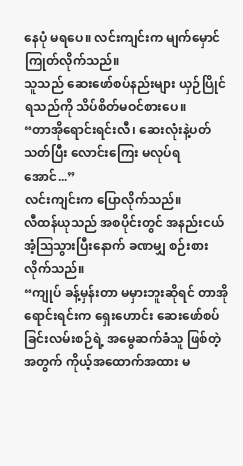နေပုံ မရပေ။ လင်းကျင်းက မျက်မှောင်ကြုတ်လိုက်သည်။
သူသည် ဆေးဖော်စပ်နည်းများ ယှဉ်ပြိုင်ရသည်ကို သိပ်စိတ်မဝင်စားပေ။
“တာအိုရောင်းရင်းလီ၊ ဆေးလုံးနဲ့ပတ်သတ်ပြီး လောင်းကြေး မလုပ်ရအောင်...”
လင်းကျင်းက ပြောလိုက်သည်။
လီထန်ယုသည် အစပိုင်းတွင် အနည်းငယ် အံ့ဩသွားပြီးနောက် ခဏမျှ စဉ်းစားလိုက်သည်။
“ကျုပ် ခန့်မှန်းတာ မမှားဘူးဆိုရင် တာအိုရောင်းရင်းက ရှေးဟောင်း ဆေးဖော်စပ်ခြင်းလမ်းစဉ်ရဲ့ အမွေဆက်ခံသူ ဖြစ်တဲ့အတွက် ကိုယ့်အထောက်အထား မ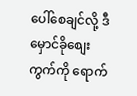ပေါ်စေချင်လို့ ဒီမှောင်ခိုစျေးကွက်ကို ရောက်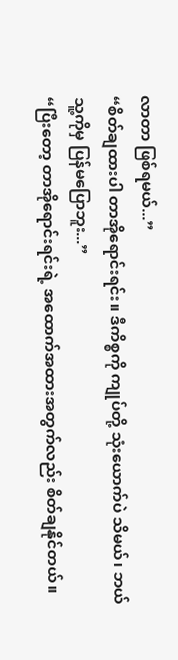လာတာ ဖြစ်ရမယ်...”
“စိတ်ချထားပါ တာအိုရောင်းရင်း။ ဒီကိစ္စကို ကျုပ်တို့ သုံးယောက်ပဲ သိမယ်၊ ဘယ်သူ့ကိုမှ ပြန်မပြောဘူး...”
“ပြီးတော့ တာအိုရောင်းရင်းရဲ့ အထောက်အထားအတွက်လည်း စိတ်ချနိုင်တယ်။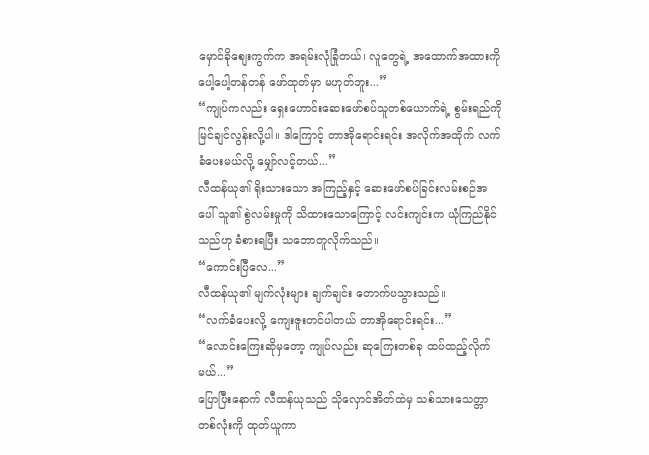မှောင်ခိုစျေးကွက်က အရမ်းလုံခြုံတယ်၊ လူတွေရဲ့ အထောက်အထားကို ပေါ့ပေါ့တန်တန် ဖော်ထုတ်မှာ မဟုတ်ဘူး...”
“ကျုပ်ကလည်း ရှေးဟောင်းဆေးဖော်စပ်သူတစ်ယောက်ရဲ့ စွမ်းရည်ကို မြင်ချင်လွန်းလို့ပါ။ ဒါကြောင့် တာအိုရောင်းရင်း အလိုက်အထိုက် လက်ခံပေးမယ်လို့ မျှော်လင့်တယ်...”
လီထန်ယု၏ ရိုးသားသော အကြည့်နှင့် ဆေးဖော်စပ်ခြင်းလမ်းစဉ်အပေါ် သူ၏ စွဲလမ်းမှုကို သိထားသောကြောင့် လင်းကျင်းက ယုံကြည်နိုင်သည်ဟု ခံစားရပြီး သဘောတူလိုက်သည်။
“ကောင်းပြီလေ...”
လီထန်ယု၏ မျက်လုံးများ ချက်ချင်း တောက်ပသွားသည်။
“လက်ခံပေးလို့ ကျေးဇူးတင်ပါတယ် တာအိုရောင်းရင်း...”
“လောင်းကြေးဆိုမှတော့ ကျုပ်လည်း ဆုကြေးတစ်ခု ထပ်ထည့်လိုက်မယ်...”
ပြောပြီးနောက် လီထန်ယုသည် သိုလှောင်အိတ်ထဲမှ သစ်သားသေတ္တာတစ်လုံးကို ထုတ်ယူကာ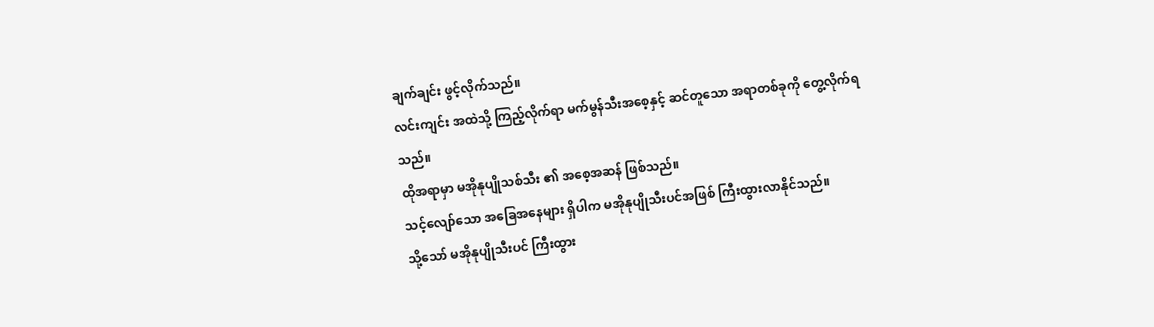ချက်ချင်း ဖွင့်လိုက်သည်။
လင်းကျင်း အထဲသို့ ကြည့်လိုက်ရာ မက်မွန်သီးအစေ့နှင့် ဆင်တူသော အရာတစ်ခုကို တွေ့လိုက်ရသည်။
ထိုအရာမှာ မအိုနုပျိုသစ်သီး ၏ အစေ့အဆန် ဖြစ်သည်။
သင့်လျော်သော အခြေအနေများ ရှိပါက မအိုနုပျိုသီးပင်အဖြစ် ကြီးထွားလာနိုင်သည်။
သို့သော် မအိုနုပျိုသီးပင် ကြီးထွား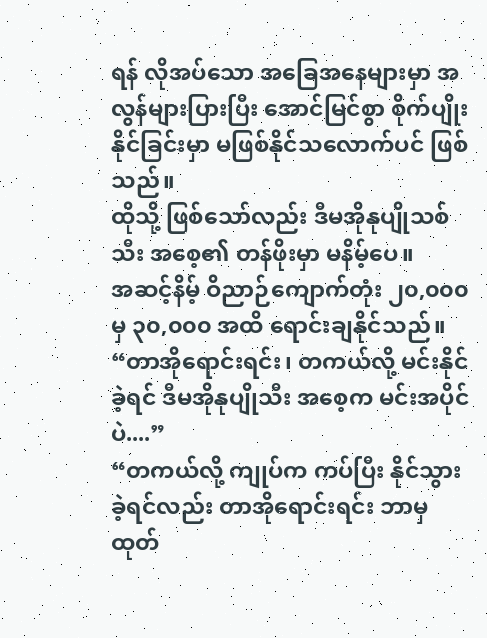ရန် လိုအပ်သော အခြေအနေများမှာ အလွန်များပြားပြီး အောင်မြင်စွာ စိုက်ပျိုးနိုင်ခြင်းမှာ မဖြစ်နိုင်သလောက်ပင် ဖြစ်သည်။
ထိုသို့ ဖြစ်သော်လည်း ဒီမအိုနုပျိုသစ်သီး အစေ့၏ တန်ဖိုးမှာ မနိမ့်ပေ။
အဆင့်နိမ့် ဝိညာဉ်ကျောက်တုံး ၂၀,၀၀၀ မှ ၃၀,၀၀၀ အထိ ရောင်းချနိုင်သည်။
“တာအိုရောင်းရင်း၊ တကယ်လို့ မင်းနိုင်ခဲ့ရင် ဒီမအိုနုပျိုသီး အစေ့က မင်းအပိုင်ပဲ....”
“တကယ်လို့ ကျုပ်က ကပ်ပြီး နိုင်သွားခဲ့ရင်လည်း တာအိုရောင်းရင်း ဘာမှ ထုတ်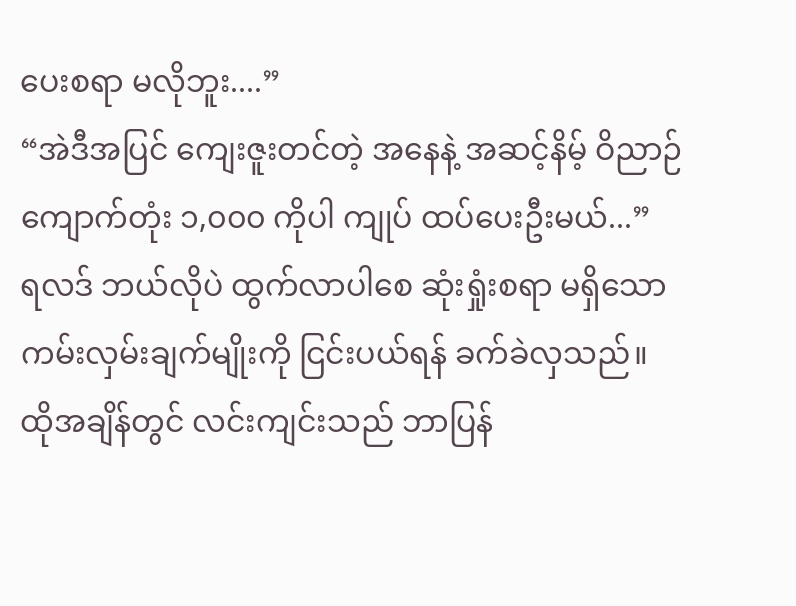ပေးစရာ မလိုဘူး....”
“အဲဒီအပြင် ကျေးဇူးတင်တဲ့ အနေနဲ့ အဆင့်နိမ့် ဝိညာဉ်ကျောက်တုံး ၁,၀၀၀ ကိုပါ ကျုပ် ထပ်ပေးဦးမယ်...”
ရလဒ် ဘယ်လိုပဲ ထွက်လာပါစေ ဆုံးရှုံးစရာ မရှိသော ကမ်းလှမ်းချက်မျိုးကို ငြင်းပယ်ရန် ခက်ခဲလှသည်။
ထိုအချိန်တွင် လင်းကျင်းသည် ဘာပြန်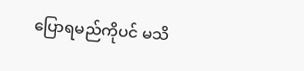ပြောရမည်ကိုပင် မသိ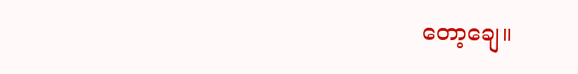တော့ချေ။